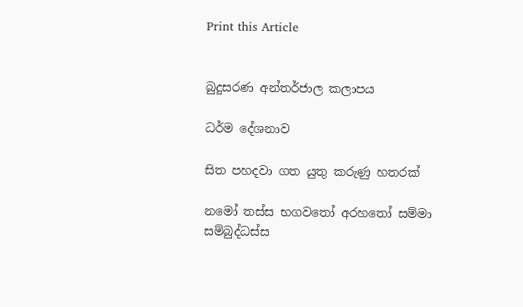Print this Article


බුදුසරණ අන්තර්ජාල කලාපය

ධර්ම දේශනාව

සිත පහදවා ගත යුතු කරුණු හතරක්

නමෝ තස්ස භගවතෝ අරහතෝ සම්මා සම්බුද්ධස්ස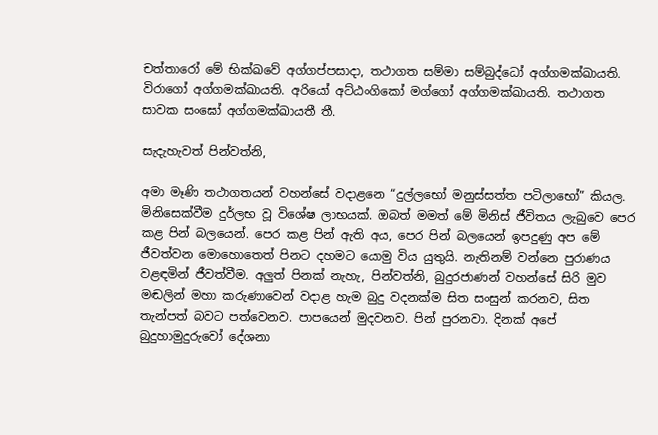චත්තාරෝ මේ භික්ඛවේ අග්ගප්පසාදා, තථාගත සම්මා සම්බුද්ධෝ අග්ගමක්ඛායති. විරාගෝ අග්ගමක්ඛායති. අරියෝ අට්ඨංගිකෝ මග්ගෝ අග්ගමක්ඛායති. තථාගත සාවක සංඝෝ අග්ගමක්ඛායතී තී.

සැදැහැවත් පින්වත්නි,

අමා මෑණි තථාගතයන් වහන්සේ වදාළනෙ “දුල්ලභෝ මනුස්සත්ත පටිලාභෝ” කියල. මිනිසෙක්වීම දුර්ලභ වූ විශේෂ ලාභයක්. ඔබත් මමත් මේ මිනිස් ජීවිතය ලැබුවෙ පෙර කළ පින් බලයෙන්. පෙර කළ පින් ඇති අය, පෙර පින් බලයෙන් ඉපදුණු අප මේ ජීවත්වන මොහොතෙත් පිනට දහමට යොමු විය යුතුයි. නැතිනම් වන්නෙ පුරාණය වළඳමින් ජීවත්වීම. අලුත් පිනක් නැහැ, පින්වත්නි, බුදුරජාණන් වහන්සේ සිරි මුව මඬලින් මහා කරුණාවෙන් වදාළ හැම බුදු වදනක්ම සිත සංසුන් කරනව, සිත තැන්පත් බවට පත්වෙනව. පාපයෙන් මුදවනව. පින් පුරනවා. දිනක් අපේ බුදුහාමුදුරුවෝ දේශනා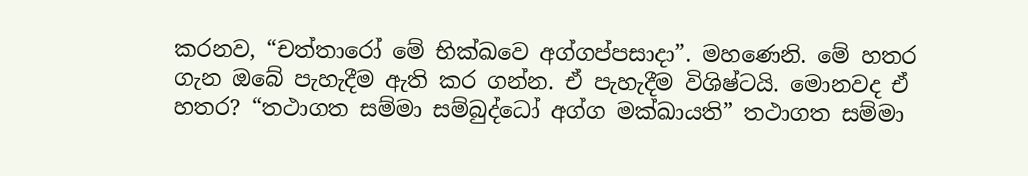කරනව, “චත්තාරෝ මේ භික්ඛවෙ අග්ගප්පසාදා”. මහණෙනි. මේ හතර ගැන ඔබේ පැහැදීම ඇති කර ගන්න. ඒ පැහැදීම විශිෂ්ටයි. මොනවද ඒ හතර? “තථාගත සම්මා සම්බුද්ධෝ අග්ග මක්ඛායති” තථාගත සම්මා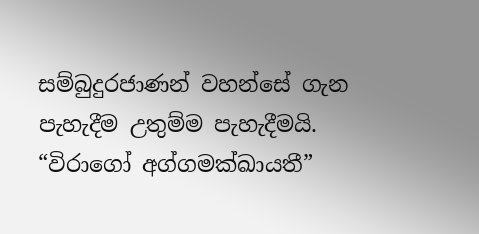සම්බුදුරජාණන් වහන්සේ ගැන පැහැදීම උතුම්ම පැහැදීමයි. “විරාගෝ අග්ගමක්ඛායතී”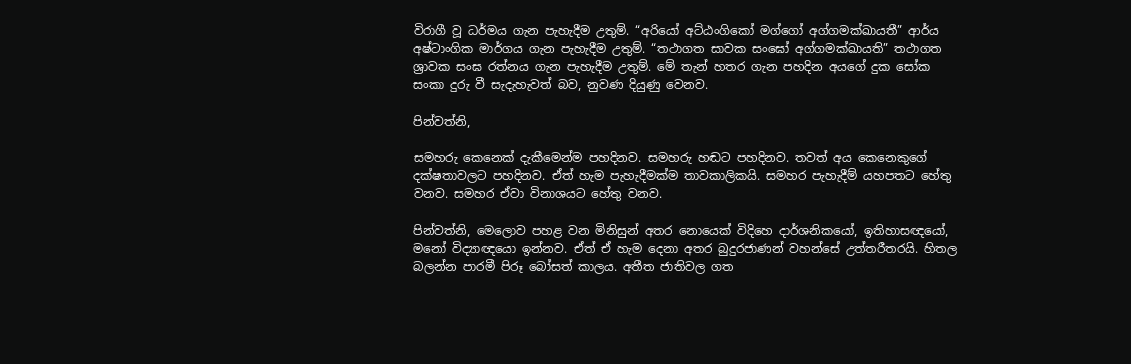විරාගී වූ ධර්මය ගැන පැහැදීම උතුම්. “අරියෝ අට්ඨංගිකෝ මග්ගෝ අග්ගමක්ඛායතී” ආර්ය අෂ්ටාංගික මාර්ගය ගැන පැහැදීම උතුම්. “තථාගත සාවක සංඝෝ අග්ගමක්ඛායති” තථාගත ශ්‍රාවක සංඝ රත්නය ගැන පැහැදීම උතුම්. මේ තැන් හතර ගැන පහදින අයගේ දුක සෝක සංකා දුරු වී සැදැහැවත් බව, නුවණ දියුණු වෙනව.

පින්වත්නි,

සමහරු කෙනෙක් දැකීමෙන්ම පහදිනව. සමහරු හඬට පහදිනව. තවත් අය කෙනෙකුගේ දක්ෂතාවලට පහදිනව. ඒත් හැම පැහැදීමක්ම තාවකාලිකයි. සමහර පැහැදීම් යහපතට හේතු වනව. සමහර ඒවා විනාශයට හේතු වනව.

පින්වත්නි, මෙලොව පහළ වන මිනිසුන් අතර නොයෙක් විදිහෙ දාර්ශනිකයෝ, ඉතිහාසඥයෝ, මනෝ විද්‍යාඥයො ඉන්නව. ඒත් ඒ හැම දෙනා අතර බුදුරජාණන් වහන්සේ උත්තරීතරයි. හිතල බලන්න පාරමී පිරූ බෝසත් කාලය. අතීත ජාතිවල ගත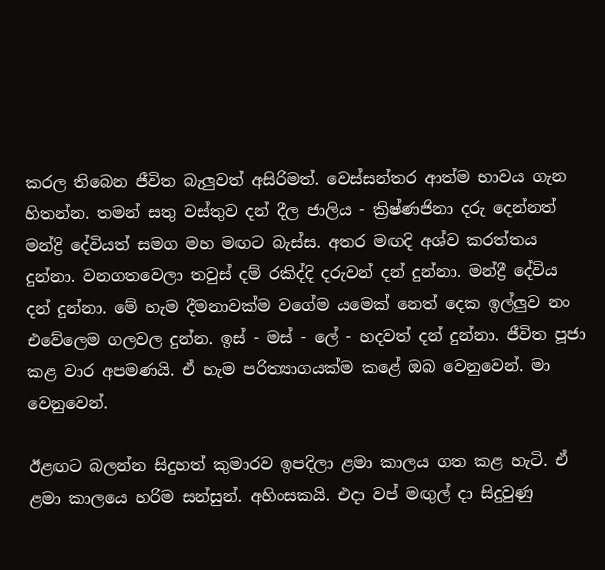කරල තිබෙන ජීවිත බැලුවත් අසිරිමත්. වෙස්සන්තර ආත්ම භාවය ගැන හිතන්න. තමන් සතු වස්තුව දන් දීල ජාලිය - ක්‍රිෂ්ණජිනා දරු දෙන්නත් මන්ද්‍රි දේවියත් සමග මහ මඟට බැස්ස. අතර මඟදි අශ්ව කරත්තය දුන්නා. වනගතවෙලා තවුස් දම් රකිද්දි දරුවන් දන් දුන්නා. මන්ද්‍රී දේවිය දන් දුන්නා. මේ හැම දීමනාවක්ම වගේම යමෙක් නෙත් දෙක ඉල්ලුව නං එවේලෙම ගලවල දුන්න. ඉස් - මස් - ලේ - හදවත් දන් දුන්නා. ජීවිත පූජා කළ වාර අපමණයි. ඒ හැම පරිත්‍යාගයක්ම කළේ ඔබ වෙනුවෙන්. මා වෙනුවෙන්.

ඊළඟට බලන්න සිදුහත් කුමාරව ඉපදිලා ළමා කාලය ගත කළ හැටි. ඒ ළමා කාලයෙ හරිම සන්සුන්. අහිංසකයි. එදා වප් මඟුල් දා සිදුවුණු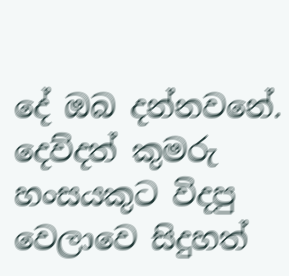දේ ඔබ දන්නවනේ. දෙව්දත් කුමරු හංසයකුට විදපු වෙලාවෙ සිදුහත්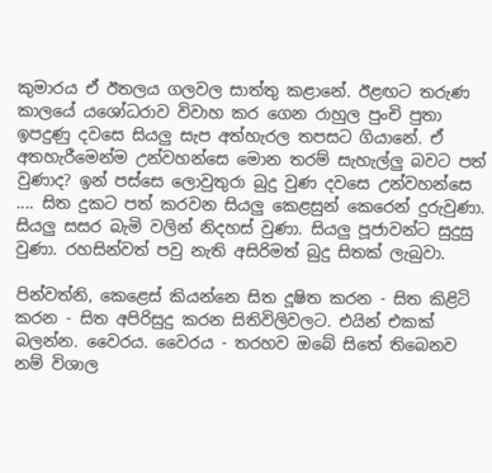කුමාරය ඒ ඊතලය ගලවල සාත්තු කළානේ. ඊළඟට තරුණ කාලයේ යශෝධරාව විවාහ කර ගෙන රාහුල පුංචි පුතා ඉපදුණු දවසෙ සියලු සැප අත්හැරල තපසට ගියානේ. ඒ අතහැරීමෙන්ම උන්වහන්සෙ මොන තරම් සැහැල්ලු බවට පත් වුණාද? ඉන් පස්සෙ ලොවුතුරා බුදු වුණ දවසෙ උන්වහන්සෙ .... සිත දුකට පත් කරවන සියලු කෙළසුන් කෙරෙන් දුරුවුණා. සියලු සසර බැමි වලින් නිදහස් වුණා. සියලු පූජාවන්ට සුදුසු වුණා. රහසින්වත් පවු නැති අසිරිමත් බුදු සිතක් ලැබුවා.

පින්වත්නි, කෙළෙස් කියන්නෙ සිත දූෂිත කරන - සිත කිළිටි කරන - සිත අපිරිසුදු කරන සිතිවිලිවලට. එයින් එකක් බලන්න. වෛරය. වෛරය - තරහව ඔබේ සිතේ තිබෙනව නම් විශාල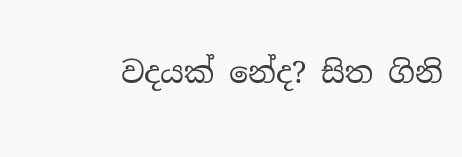වදයක් නේද? සිත ගිනි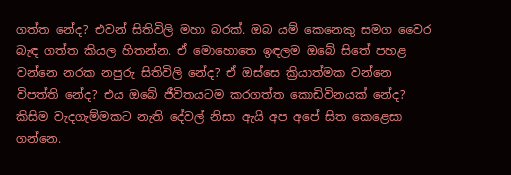ගත්ත නේද? එවන් සිතිවිලි මහා බරක්. ඔබ යම් කෙනෙකු සමග වෛර බැඳ ගත්ත කියල හිතන්න. ඒ මොහොතෙ ඉඳලම ඔබේ සිතේ පහළ වන්නෙ නරක නපුරු සිතිවිලි නේද? ඒ ඔස්සෙ ක්‍රියාත්මක වන්නෙ විපත්ති නේද? එය ඔබේ ජීවිතයටම කරගත්ත කොඩිවිනයක් නේද? කිසිම වැදගැම්මකට නැති දේවල් නිසා ඇයි අප අපේ සිත කෙළෙසා ගන්නෙ.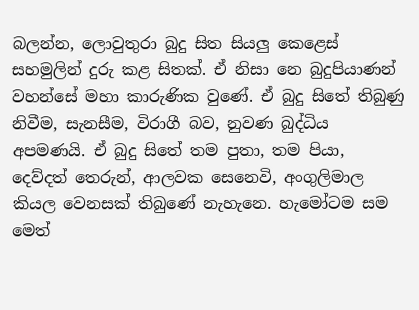බලන්න, ලොවුතුරා බුදු සිත සියලු කෙළෙස් සහමුලින් දුරු කළ සිතක්. ඒ නිසා නෙ බුදුපියාණන් වහන්සේ මහා කාරුණික වුණේ. ඒ බුදු සිතේ තිබුණු නිවීම, සැනසීම, විරාගී බව, නුවණ බුද්ධිය අපමණයි. ඒ බුදු සිතේ තම පුතා, තම පියා, දෙව්දත් තෙරුන්, ආලවක සෙනෙවි, අංගුලිමාල කියල වෙනසක් තිබුණේ නැහැනෙ. හැමෝටම සම මෙත්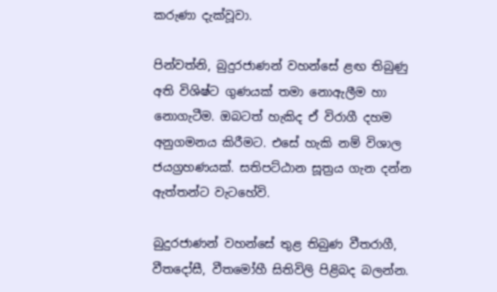කරුණා දැක්වූවා.

පින්වත්නි, බුදුරජාණන් වහන්සේ ළඟ තිබුණු අති විශිෂ්ට ගුණයක් තමා නොඇලීම හා නොගැටීම. ඔබටත් හැකිද ඒ විරාගී දහම අනුගමනය කිරීමට. එසේ හැකි නම් විශාල ජයග්‍රහණයක්. සතිපට්ඨාන සූත්‍රය ගැන දන්න ඇත්තන්ට වැටහේවි.

බුදුරජාණන් වහන්සේ තුළ තිබුණ වීතරාගී, වීතදෝසී, වීතමෝහී සිතිවිලි පිළිබද බලන්න.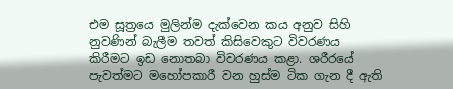එම සූත්‍රයෙ මුලින්ම දැක්වෙන කය අනුව සිහි නුවණින් බැලීම තවත් කිසිවෙකුට විවරණය කිරීමට ඉඩ නොතබා විවරණය කළා. ශරීරයේ පැවත්මට මහෝපකාරී වන හුස්ම ටික ගැන දී ඇති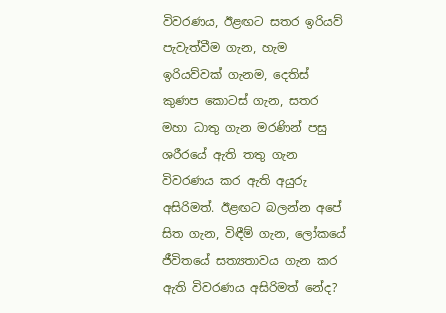විවරණය, ඊළඟට සතර ඉරියව් පැවැත්වීම ගැන, හැම ඉරියව්වක් ගැනම, දෙතිස් කුණප කොටස් ගැන, සතර මහා ධාතු ගැන මරණින් පසු ශරීරයේ ඇති තතු ගැන විවරණය කර ඇති අයුරු අසිරිමත්. ඊළඟට බලන්න අපේ සිත ගැන, විඳීම් ගැන, ලෝකයේ ජීවිතයේ සත්‍යතාවය ගැන කර ඇති විවරණය අසිරිමත් නේද?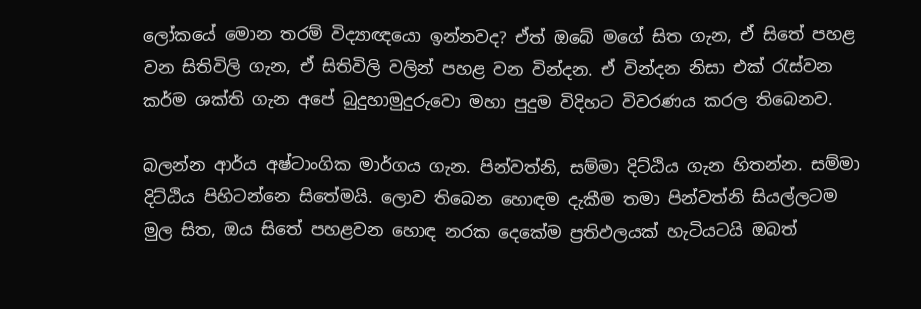ලෝකයේ මොන තරම් විද්‍යාඥයො ඉන්නවද? ඒත් ඔබේ මගේ සිත ගැන, ඒ සිතේ පහළ වන සිතිවිලි ගැන, ඒ සිතිවිලි වලින් පහළ වන වින්දන. ඒ වින්දන නිසා එක් රැස්වන කර්ම ශක්ති ගැන අපේ බුදුහාමුදුරුවො මහා පුදුම විදිහට විවරණය කරල තිබෙනව.

බලන්න ආර්ය අෂ්ටාංගික මාර්ගය ගැන. පින්වත්නි, සම්මා දිට්ඨිය ගැන හිතන්න. සම්මා දිට්ඨිය පිහිටන්නෙ සිතේමයි. ලොව තිබෙන හොඳම දැකීම තමා පින්වත්නි සියල්ලටම මුල සිත, ඔය සිතේ පහළවන හොඳ නරක දෙකේම ප්‍රතිඵලයක් හැටියටයි ඔබත්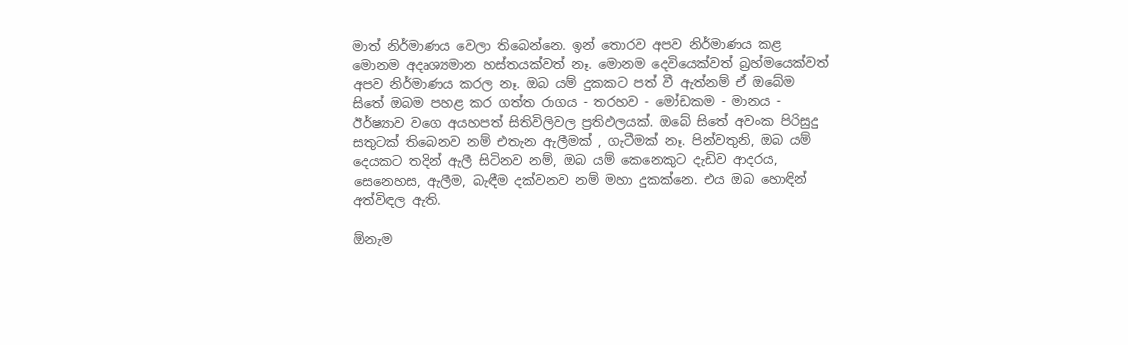මාත් නිර්මාණය වෙලා තිබෙන්නෙ. ඉන් තොරව අපව නිර්මාණය කළ මොනම අදෘශ්‍යමාන හස්තයක්වත් නෑ. මොනම දෙවියෙක්වත් බ්‍රහ්මයෙක්වත් අපව නිර්මාණය කරල නෑ. ඔබ යම් දුකකට පත් වී ඇත්නම් ඒ ඔබේම සිතේ ඔබම පහළ කර ගත්ත රාගය - තරහව - මෝඩකම - මානය - ඊර්ෂ්‍යාව වගෙ අයහපත් සිතිවිලිවල ප්‍රතිඵලයක්. ඔබේ සිතේ අවංක පිරිසුදු සතුටක් තිබෙනව නම් එතැන ඇලීමක් , ගැටීමක් නෑ. පින්වතුනි, ඔබ යම් දෙයකට තදින් ඇලී සිටිනව නම්, ඔබ යම් කෙනෙකුට දැඩිව ආදරය, සෙනෙහස, ඇලීම, බැඳීම දක්වනව නම් මහා දුකක්නෙ. එය ඔබ හොඳින් අත්විඳල ඇති.

ඕනැම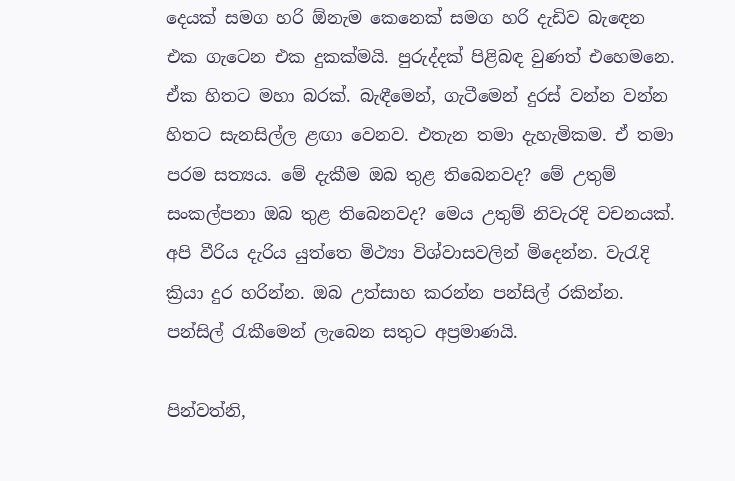දෙයක් සමග හරි ඕනැම කෙනෙක් සමග හරි දැඩිව බැඳෙන එක ගැටෙන එක දුකක්මයි. පුරුද්දක් පිළිබඳ වුණත් එහෙමනෙ. ඒක හිතට මහා බරක්. බැඳීමෙන්, ගැටීමෙන් දුරස් වන්න වන්න හිතට සැනසිල්ල ළඟා වෙනව. එතැන තමා දැහැමිකම. ඒ තමා පරම සත්‍යය. මේ දැකීම ඔබ තුළ තිබෙනවද? මේ උතුම් සංකල්පනා ඔබ තුළ තිබෙනවද? මෙය උතුම් නිවැරදි වචනයක්. අපි වීරිය දැරිය යුත්තෙ මිථ්‍යා විශ්වාසවලින් මිදෙන්න. වැරැදි ක්‍රියා දුර හරින්න. ඔබ උත්සාහ කරන්න පන්සිල් රකින්න. පන්සිල් රැකීමෙන් ලැබෙන සතුට අප්‍රමාණයි.

පින්වත්නි,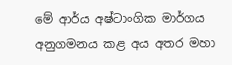මේ ආර්ය අෂ්ටාංගික මාර්ගය අනුගමනය කළ අය අතර මහා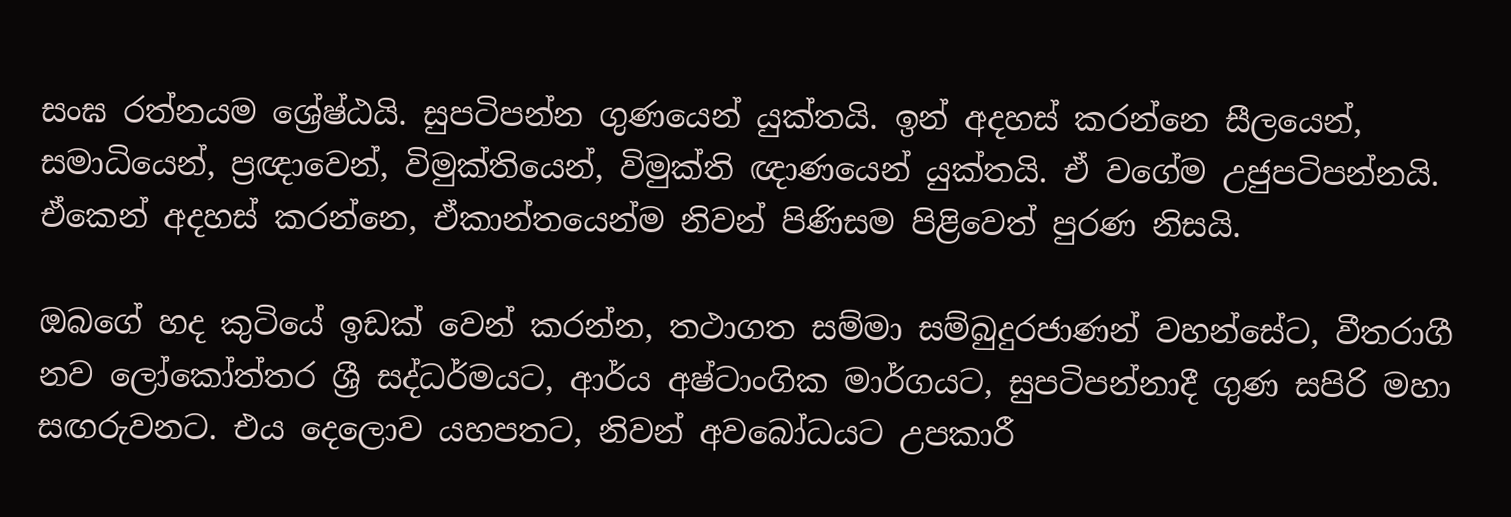සංඝ රත්නයම ශ්‍රේෂ්ඨයි. සුපටිපන්න ගුණයෙන් යුක්තයි. ඉන් අදහස් කරන්නෙ සීලයෙන්, සමාධියෙන්, ප්‍රඥාවෙන්, විමුක්තියෙන්, විමුක්ති ඥාණයෙන් යුක්තයි. ඒ වගේම උජුපටිපන්නයි. ඒකෙන් අදහස් කරන්නෙ, ඒකාන්තයෙන්ම නිවන් පිණිසම පිළිවෙත් පුරණ නිසයි.

ඔබගේ හද කුටියේ ඉඩක් වෙන් කරන්න, තථාගත සම්මා සම්බුදුරජාණන් වහන්සේට, වීතරාගී නව ලෝකෝත්තර ශ්‍රී සද්ධර්මයට, ආර්ය අෂ්ටාංගික මාර්ගයට, සුපටිපන්නාදී ගුණ සපිරි මහා සඟරුවනට. එය දෙලොව යහපතට, නිවන් අවබෝධයට උපකාරී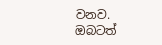වනව. ඔබටත්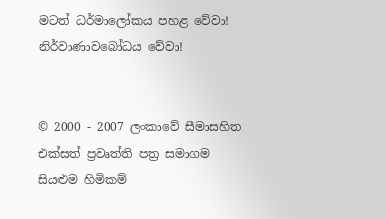මටත් ධර්මාලෝකය පහළ වේවා! නිර්වාණාවබෝධය වේවා!


© 2000 - 2007 ලංකාවේ සීමාසහිත එක්සත් ප්‍රවෘත්ති පත්‍ර සමාගම
සියළුම හිමිකම්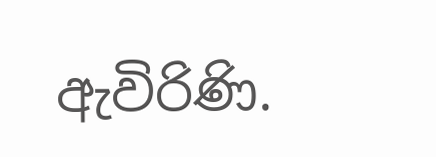ඇවිරිණි.